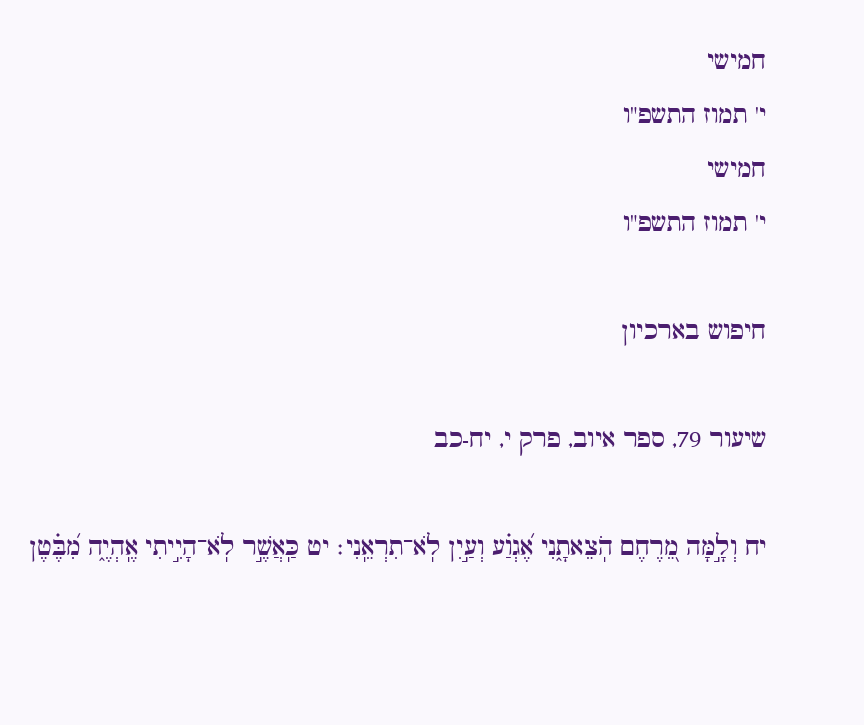חמישי
י' תמוז התשפ"ו
חמישי
י' תמוז התשפ"ו

חיפוש בארכיון

שיעור 79, ספר איוב, פרק י, יח-כב

יח וְלָ֣מָּה מֵ֭רֶחֶם הֹֽצֵאתָ֑נִי אֶ֝גְוַ֗ע וְעַ֣יִן לֹֽא־תִרְאֵֽנִי׃ יט כַּֽאֲשֶׁ֣ר לֹֽא־הָיִ֣יתִי אֶֽהְיֶ֑ה מִ֝בֶּ֗טֶן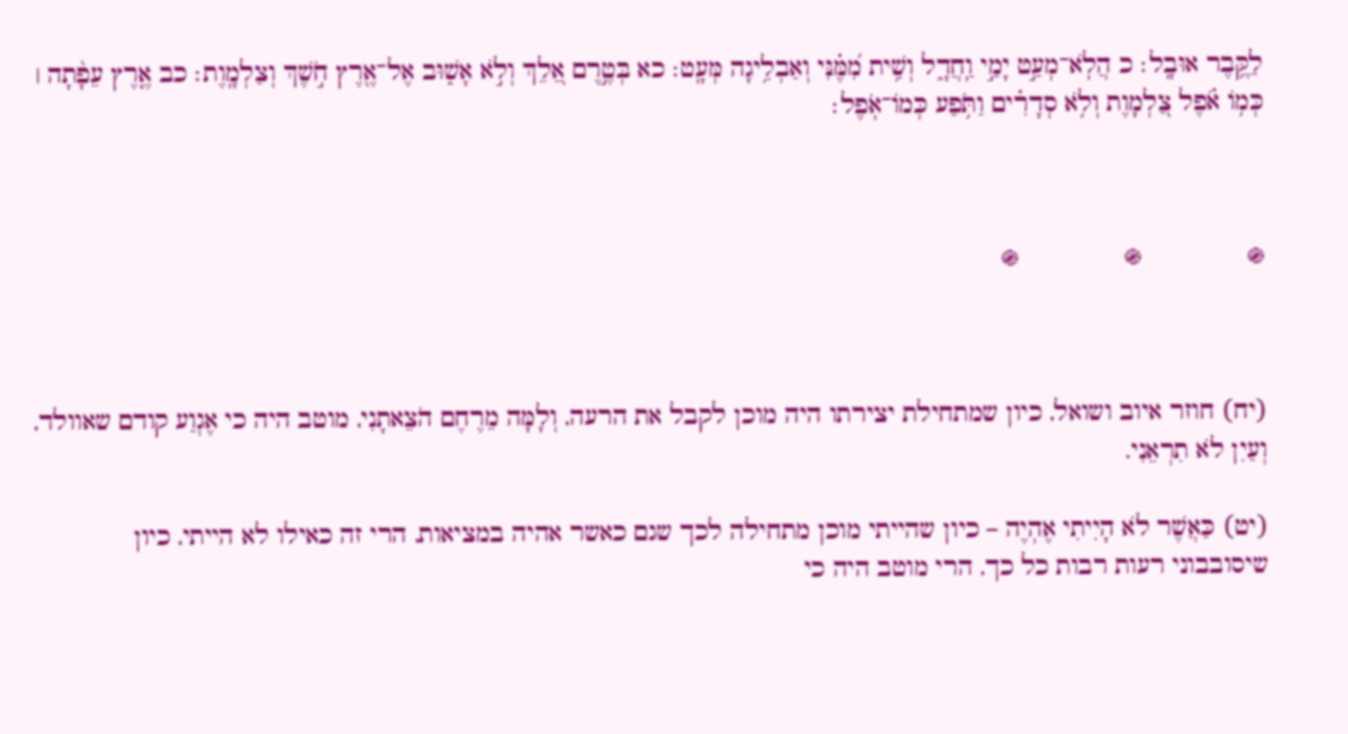לַקֶּ֥בֶר אוּבָֽל׃ כ הֲלֹֽא־מְעַ֣ט יָמַ֣י וַֽחֲדָ֑ל וְשִׁ֥ית מִ֝מֶּ֗נִּי וְאַבְלִ֥יגָה מְּעָֽט׃ כא בְּטֶ֣רֶם אֵ֭לֵךְ וְלֹ֣א אָשׁ֑וּב אֶל־אֶ֖רֶץ חֹ֣שֶׁךְ וְצַלְמָֽוֶת׃ כב אֶ֤רֶץ עֵפָ֨תָה ׀ כְּמ֥וֹ אֹ֗פֶל צַ֭לְמָוֶת וְלֹ֥א סְדָרִ֗ים וַתֹּ֥פַע כְּמוֹ־אֹֽפֶל׃



֍              ֍              ֍



(יח) חוזר איוב ושואל, כיון שמתחילת יצירתו היה מוכן לקבל את הרעה, וְלָמָּה מֵרֶחֶם הֹצֵאתָנִי, מוטב היה כי אֶגְוַע קודם שאוולד, וְעַיִן לֹא תִרְאֵנִי.

(יט) כַּאֲשֶׁר לֹא הָיִיתִי אֶהְיֶה – כיון שהייתי מוכן מתחילה לכך שגם כאשר אהיה במציאות, הרי זה כאילו לא הייתי, כיון שיסובבוני רעות רבות כל כך, הרי מוטב היה כי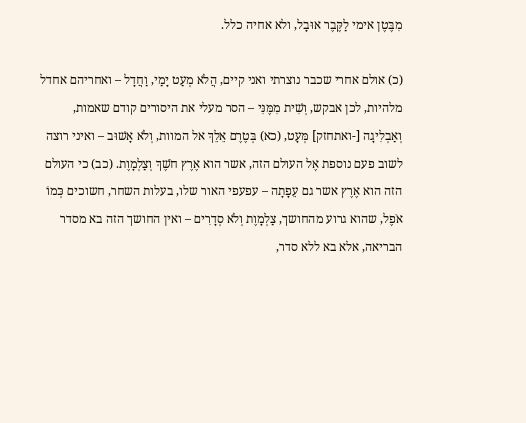מִבֶּטֶן אימי לַקֶּבֶר אוּבָל, ולא אחיה כלל.

(כ) אולם אחרי שכבר נוצרתי ואני קיים, הֲלֹא מְעַט יָמַי, וַחֲדָל – ואחריהם אחדל מלהיות, לכן אבקש, וְשִׁית מִמֶּנִּי – הסר מעלי את היסורים קודם שאמות, וְאַבְלִיגָה [-ואתחזק] מְּעָט, (כא) בְּטֶרֶם אֵלֵךְ אל המוות, וְלֹא אָשׁוּב – ואיני רוצה לשוב פעם נוספת אֶל העולם הזה, אשר הוא אֶרֶץ חֹשֶׁךְ וְצַלְמָוֶת. (כב) כי העולם הזה הוא אֶרֶץ אשר גם עֵפָתָה – עפעפי האור שלו, בעלות השחר, חשוכים כְּמוֹ אֹפֶל, שהוא גרוע מהחושך, צַלְמָוֶת וְלֹא סְדָרִים – ואין החושך הזה בא מסדר הבריאה, אלא בא ללא סדר,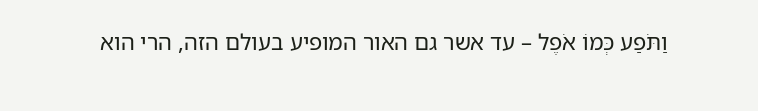וַתֹּפַע כְּמוֹ אֹפֶל – עד אשר גם האור המופיע בעולם הזה, הרי הוא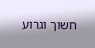חשוך וגרוע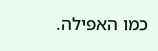כמו האפילה.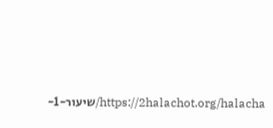https://2halachot.org/halacha/שיעור-1-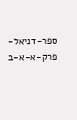ספר-דניאל-פרק-א-א-ב